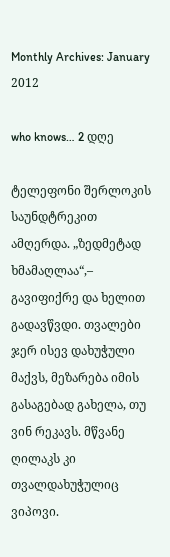Monthly Archives: January 2012

who knows… 2 დღე

ტელეფონი შერლოკის საუნდტრეკით ამღერდა. „ზედმეტად ხმამაღლაა“,– გავიფიქრე და ხელით გადავწვდი. თვალები ჯერ ისევ დახუჭული მაქვს, მეზარება იმის გასაგებად გახელა, თუ ვინ რეკავს. მწვანე ღილაკს კი თვალდახუჭულიც ვიპოვი.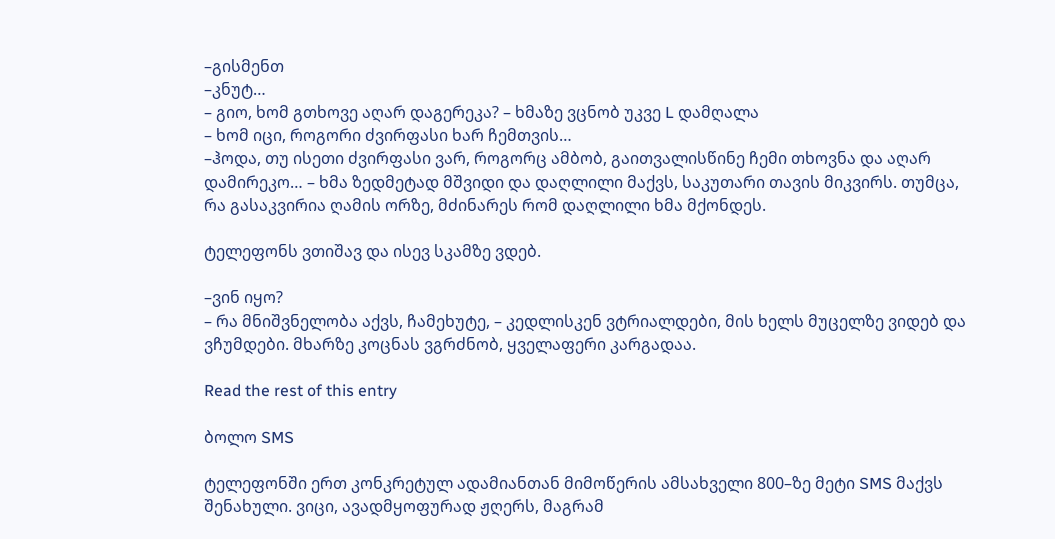–გისმენთ
–კნუტ…
– გიო, ხომ გთხოვე აღარ დაგერეკა? – ხმაზე ვცნობ უკვე L დამღალა
– ხომ იცი, როგორი ძვირფასი ხარ ჩემთვის…
–ჰოდა, თუ ისეთი ძვირფასი ვარ, როგორც ამბობ, გაითვალისწინე ჩემი თხოვნა და აღარ დამირეკო… – ხმა ზედმეტად მშვიდი და დაღლილი მაქვს, საკუთარი თავის მიკვირს. თუმცა, რა გასაკვირია ღამის ორზე, მძინარეს რომ დაღლილი ხმა მქონდეს.

ტელეფონს ვთიშავ და ისევ სკამზე ვდებ.

–ვინ იყო?
– რა მნიშვნელობა აქვს, ჩამეხუტე, – კედლისკენ ვტრიალდები, მის ხელს მუცელზე ვიდებ და ვჩუმდები. მხარზე კოცნას ვგრძნობ, ყველაფერი კარგადაა.

Read the rest of this entry

ბოლო SMS

ტელეფონში ერთ კონკრეტულ ადამიანთან მიმოწერის ამსახველი 800–ზე მეტი SMS მაქვს შენახული. ვიცი, ავადმყოფურად ჟღერს, მაგრამ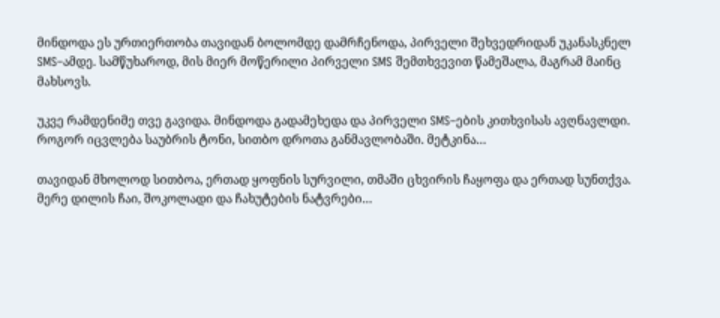მინდოდა ეს ურთიერთობა თავიდან ბოლომდე დამრჩენოდა, პირველი შეხვედრიდან უკანასკნელ SMS–ამდე. სამწუხაროდ, მის მიერ მოწერილი პირველი SMS შემთხვევით წამეშალა, მაგრამ მაინც მახსოვს.

უკვე რამდენიმე თვე გავიდა. მინდოდა გადამეხედა და პირველი SMS–ების კითხვისას ავღნავლდი. როგორ იცვლება საუბრის ტონი, სითბო დროთა განმავლობაში. მეტკინა…

თავიდან მხოლოდ სითბოა, ერთად ყოფნის სურვილი, თმაში ცხვირის ჩაყოფა და ერთად სუნთქვა. მერე დილის ჩაი, შოკოლადი და ჩახუტების ნატვრები…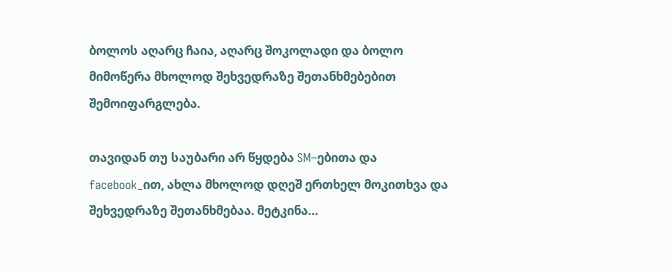ბოლოს აღარც ჩაია, აღარც შოკოლადი და ბოლო მიმოწერა მხოლოდ შეხვედრაზე შეთანხმებებით შემოიფარგლება.

თავიდან თუ საუბარი არ წყდება SM–ებითა და facebook_ით, ახლა მხოლოდ დღეშ ერთხელ მოკითხვა და შეხვედრაზე შეთანხმებაა. მეტკინა…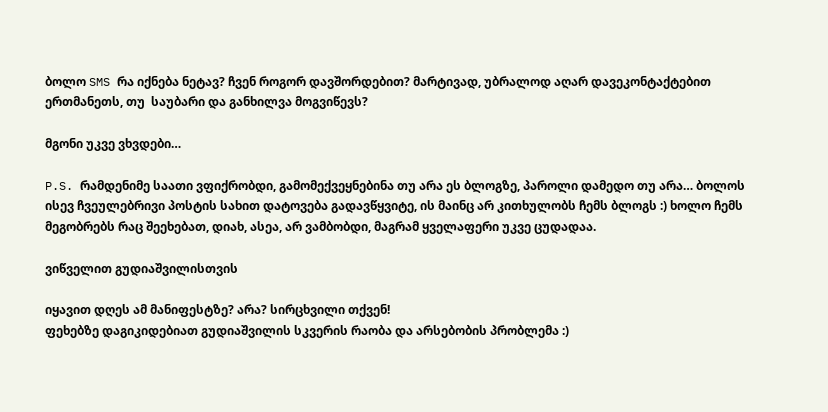ბოლო SMS რა იქნება ნეტავ? ჩვენ როგორ დავშორდებით? მარტივად, უბრალოდ აღარ დავეკონტაქტებით ერთმანეთს, თუ  საუბარი და განხილვა მოგვიწევს?

მგონი უკვე ვხვდები…

P.S. რამდენიმე საათი ვფიქრობდი, გამომექვეყნებინა თუ არა ეს ბლოგზე, პაროლი დამედო თუ არა… ბოლოს ისევ ჩვეულებრივი პოსტის სახით დატოვება გადავწყვიტე, ის მაინც არ კითხულობს ჩემს ბლოგს :) ხოლო ჩემს მეგობრებს რაც შეეხებათ, დიახ, ასეა, არ ვამბობდი, მაგრამ ყველაფერი უკვე ცუდადაა.

ვიწველით გუდიაშვილისთვის

იყავით დღეს ამ მანიფესტზე? არა? სირცხვილი თქვენ!
ფეხებზე დაგიკიდებიათ გუდიაშვილის სკვერის რაობა და არსებობის პრობლემა :)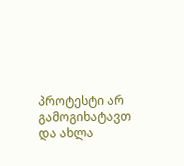პროტესტი არ გამოგიხატავთ და ახლა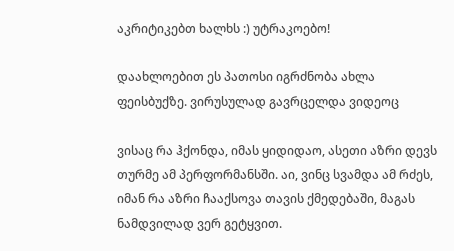აკრიტიკებთ ხალხს :) უტრაკოებო!

დაახლოებით ეს პათოსი იგრძნობა ახლა ფეისბუქზე. ვირუსულად გავრცელდა ვიდეოც

ვისაც რა ჰქონდა, იმას ყიდიდაო, ასეთი აზრი დევს თურმე ამ პერფორმანსში. აი, ვინც სვამდა ამ რძეს, იმან რა აზრი ჩააქსოვა თავის ქმედებაში, მაგას ნამდვილად ვერ გეტყვით.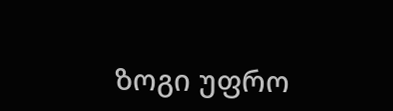ზოგი უფრო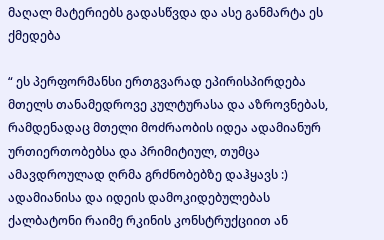მაღალ მატერიებს გადასწვდა და ასე განმარტა ეს ქმედება

“ ეს პერფორმანსი ერთგვარად ეპირისპირდება მთელს თანამედროვე კულტურასა და აზროვნებას, რამდენადაც მთელი მოძრაობის იდეა ადამიანურ ურთიერთობებსა და პრიმიტიულ, თუმცა ამავდროულად ღრმა გრძნობებზე დაჰყავს :) ადამიანისა და იდეის დამოკიდებულებას ქალბატონი რაიმე რკინის კონსტრუქციით ან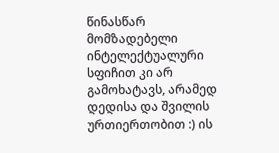წინასწარ მომზადებელი ინტელექტუალური სფიჩით კი არ გამოხატავს, არამედ დედისა და შვილის ურთიერთობით :) ის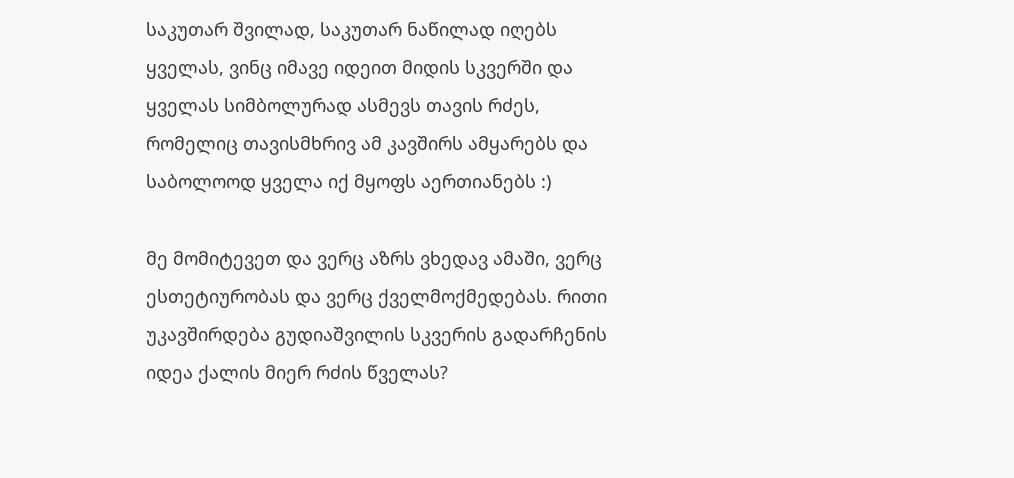საკუთარ შვილად, საკუთარ ნაწილად იღებს ყველას, ვინც იმავე იდეით მიდის სკვერში და ყველას სიმბოლურად ასმევს თავის რძეს, რომელიც თავისმხრივ ამ კავშირს ამყარებს და საბოლოოდ ყველა იქ მყოფს აერთიანებს :)

მე მომიტევეთ და ვერც აზრს ვხედავ ამაში, ვერც ესთეტიურობას და ვერც ქველმოქმედებას. რითი უკავშირდება გუდიაშვილის სკვერის გადარჩენის იდეა ქალის მიერ რძის წველას?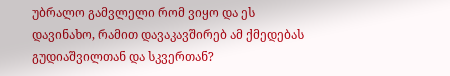უბრალო გამვლელი რომ ვიყო და ეს დავინახო, რამით დავაკავშირებ ამ ქმედებას გუდიაშვილთან და სკვერთან?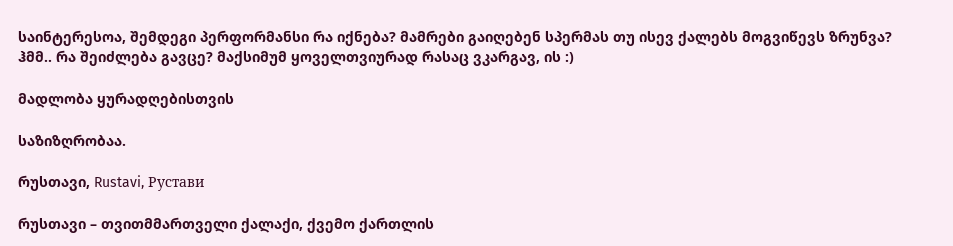საინტერესოა, შემდეგი პერფორმანსი რა იქნება? მამრები გაიღებენ სპერმას თუ ისევ ქალებს მოგვიწევს ზრუნვა? ჰმმ.. რა შეიძლება გავცე? მაქსიმუმ ყოველთვიურად რასაც ვკარგავ, ის :)

მადლობა ყურადღებისთვის

საზიზღრობაა.

რუსთავი, Rustavi, Рустави

რუსთავი – თვითმმართველი ქალაქი, ქვემო ქართლის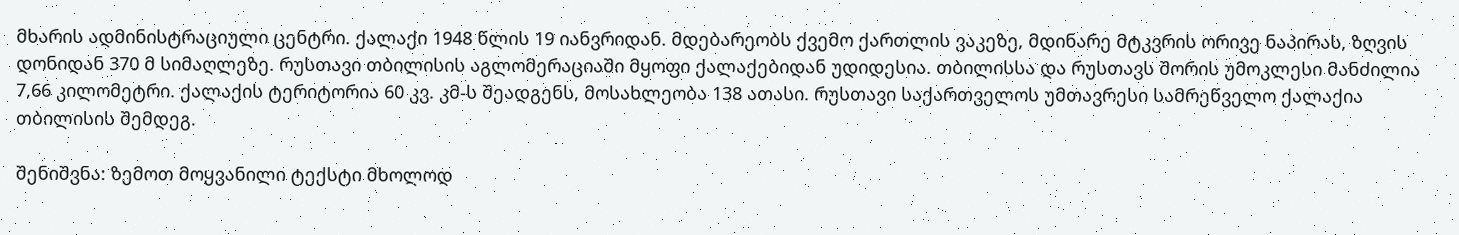მხარის ადმინისტრაციული ცენტრი. ქალაქი 1948 წლის 19 იანვრიდან. მდებარეობს ქვემო ქართლის ვაკეზე, მდინარე მტკვრის ორივე ნაპირას, ზღვის დონიდან 370 მ სიმაღლეზე. რუსთავი თბილისის აგლომერაციაში მყოფი ქალაქებიდან უდიდესია. თბილისსა და რუსთავს შორის უმოკლესი მანძილია 7,66 კილომეტრი. ქალაქის ტერიტორია 60 კვ. კმ-ს შეადგენს, მოსახლეობა 138 ათასი. რუსთავი საქართველოს უმთავრესი სამრეწველო ქალაქია თბილისის შემდეგ.

შენიშვნა: ზემოთ მოყვანილი ტექსტი მხოლოდ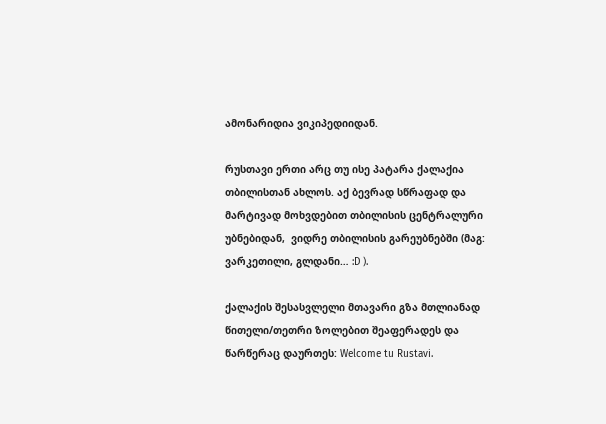ამონარიდია ვიკიპედიიდან.

რუსთავი ერთი არც თუ ისე პატარა ქალაქია თბილისთან ახლოს. აქ ბევრად სწრაფად და მარტივად მოხვდებით თბილისის ცენტრალური უბნებიდან,  ვიდრე თბილისის გარეუბნებში (მაგ: ვარკეთილი, გლდანი… :D ).

ქალაქის შესასვლელი მთავარი გზა მთლიანად წითელი/თეთრი ზოლებით შეაფერადეს და წარწერაც დაურთეს: Welcome tu Rustavi.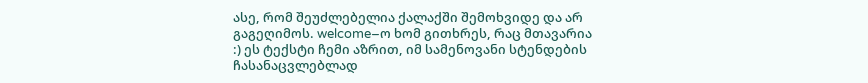ასე, რომ შეუძლებელია ქალაქში შემოხვიდე და არ გაგეღიმოს. welcome–ო ხომ გითხრეს, რაც მთავარია :) ეს ტექსტი ჩემი აზრით, იმ სამენოვანი სტენდების ჩასანაცვლებლად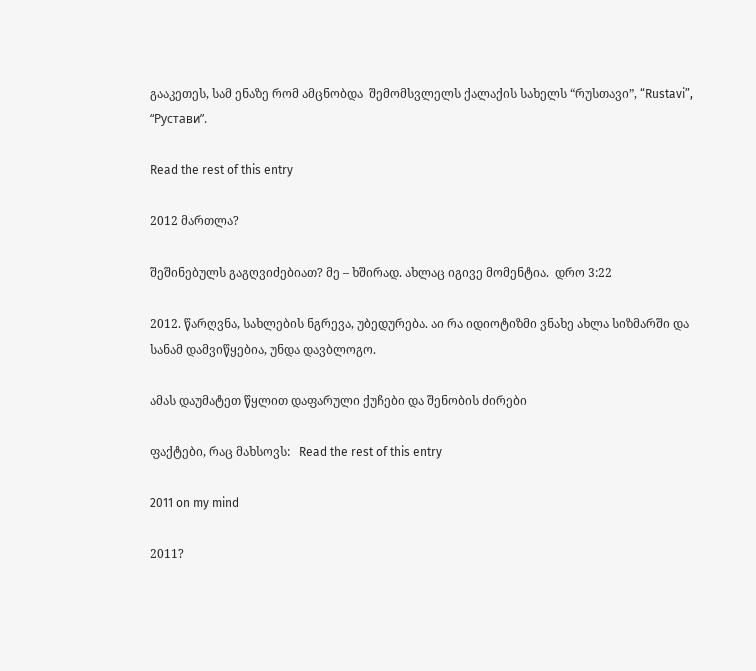გააკეთეს, სამ ენაზე რომ ამცნობდა  შემომსვლელს ქალაქის სახელს “რუსთავი”, “Rustavi”, “Рустави”.

Read the rest of this entry

2012 მართლა?

შეშინებულს გაგღვიძებიათ? მე – ხშირად. ახლაც იგივე მომენტია.  დრო 3:22

2012. წარღვნა, სახლების ნგრევა, უბედურება. აი რა იდიოტიზმი ვნახე ახლა სიზმარში და სანამ დამვიწყებია, უნდა დავბლოგო.

ამას დაუმატეთ წყლით დაფარული ქუჩები და შენობის ძირები

ფაქტები, რაც მახსოვს:   Read the rest of this entry

2011 on my mind

2011?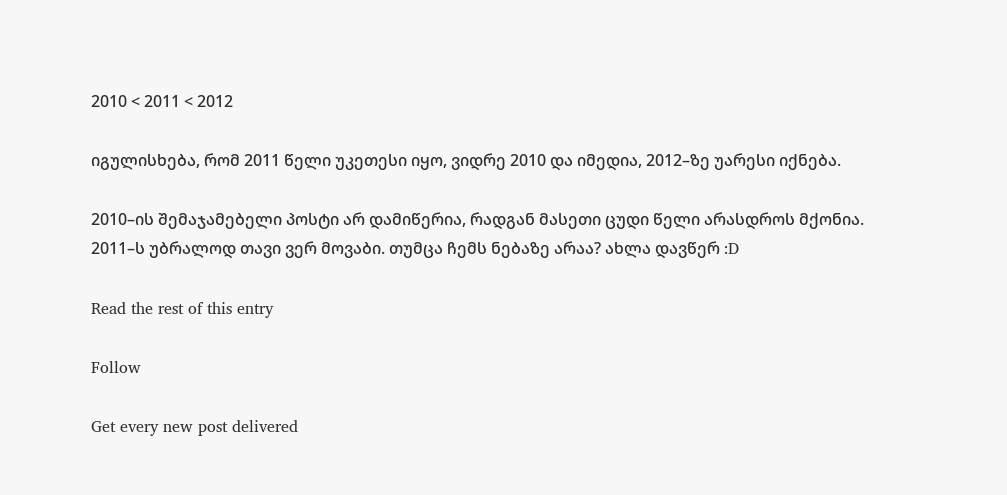2010 < 2011 < 2012

იგულისხება, რომ 2011 წელი უკეთესი იყო, ვიდრე 2010 და იმედია, 2012–ზე უარესი იქნება.

2010–ის შემაჯამებელი პოსტი არ დამიწერია, რადგან მასეთი ცუდი წელი არასდროს მქონია.  2011–ს უბრალოდ თავი ვერ მოვაბი. თუმცა ჩემს ნებაზე არაა? ახლა დავწერ :D

Read the rest of this entry

Follow

Get every new post delivered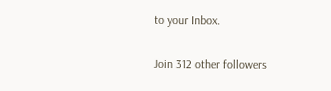to your Inbox.

Join 312 other followers